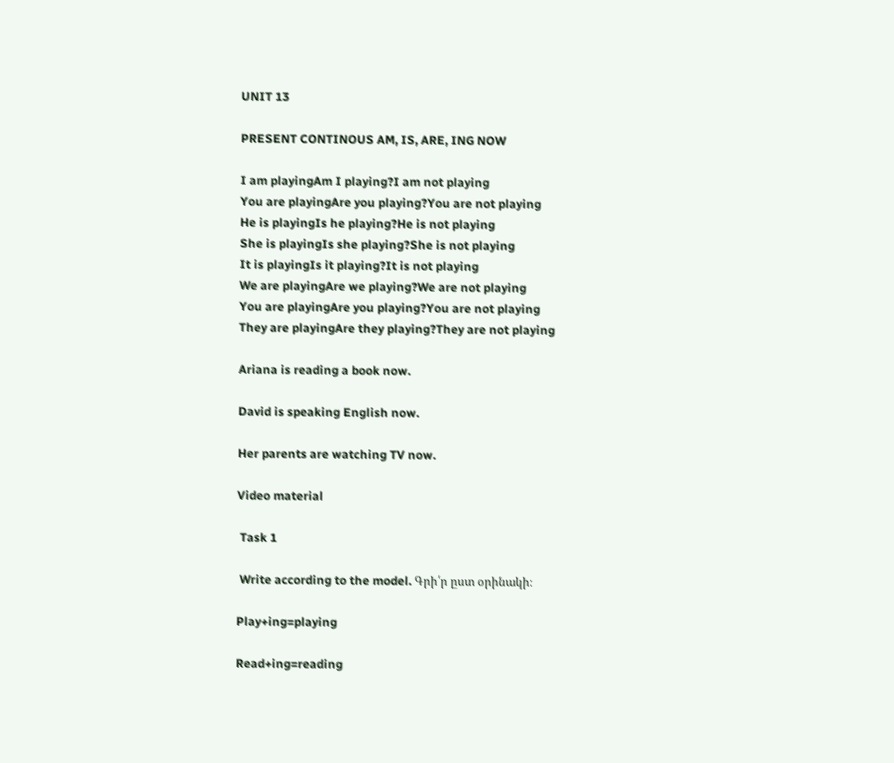UNIT 13

PRESENT CONTINOUS AM, IS, ARE, ING NOW

I am playingAm I playing?I am not playing
You are playingAre you playing?You are not playing
He is playingIs he playing?He is not playing
She is playingIs she playing?She is not playing
It is playingIs it playing?It is not playing
We are playingAre we playing?We are not playing
You are playingAre you playing?You are not playing
They are playingAre they playing?They are not playing

Ariana is reading a book now.

David is speaking English now.

Her parents are watching TV now.

Video material

 Task 1

 Write according to the model. Գրի՛ր ըստ օրինակի։

Play+ing=playing

Read+ing=reading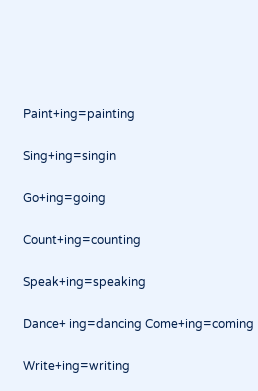Paint+ing=painting

Sing+ing=singin

Go+ing=going

Count+ing=counting

Speak+ing=speaking

Dance+ ing=dancing Come+ing=coming

Write+ing=writing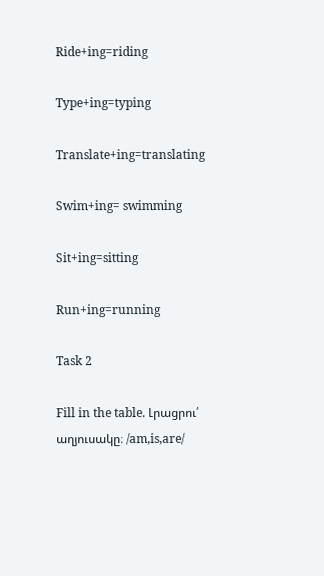Ride+ing=riding

Type+ing=typing

Translate+ing=translating

Swim+ing= swimming

Sit+ing=sitting

Run+ing=running

Task 2

Fill in the table. Լրացրու՛ աղյուսակը։ /am,is,are/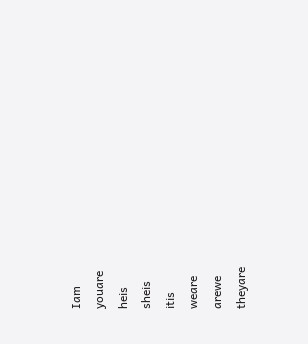Iam
youare
heis
sheis
itis
weare
arewe
theyare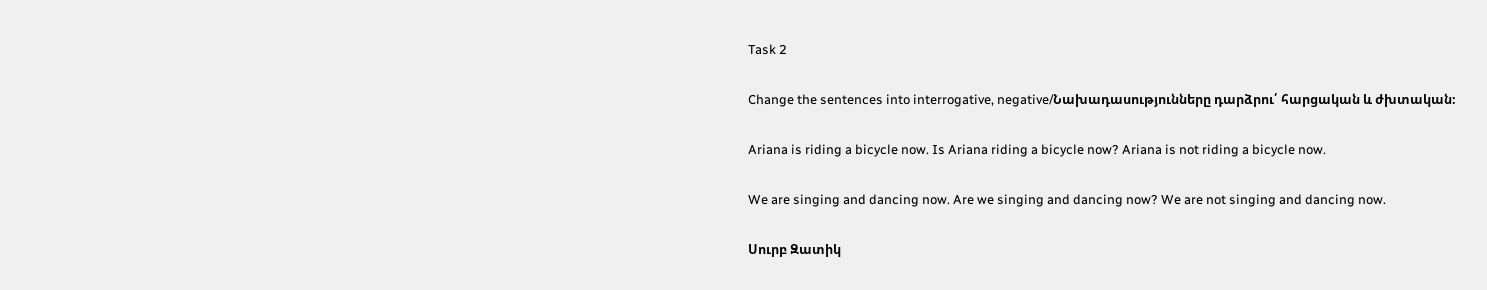Task 2

Change the sentences into interrogative, negative/Նախադասությունները դարձրու՛ հարցական և ժխտական։

Ariana is riding a bicycle now. Is Ariana riding a bicycle now? Ariana is not riding a bicycle now.

We are singing and dancing now. Are we singing and dancing now? We are not singing and dancing now.

Սուրբ Զատիկ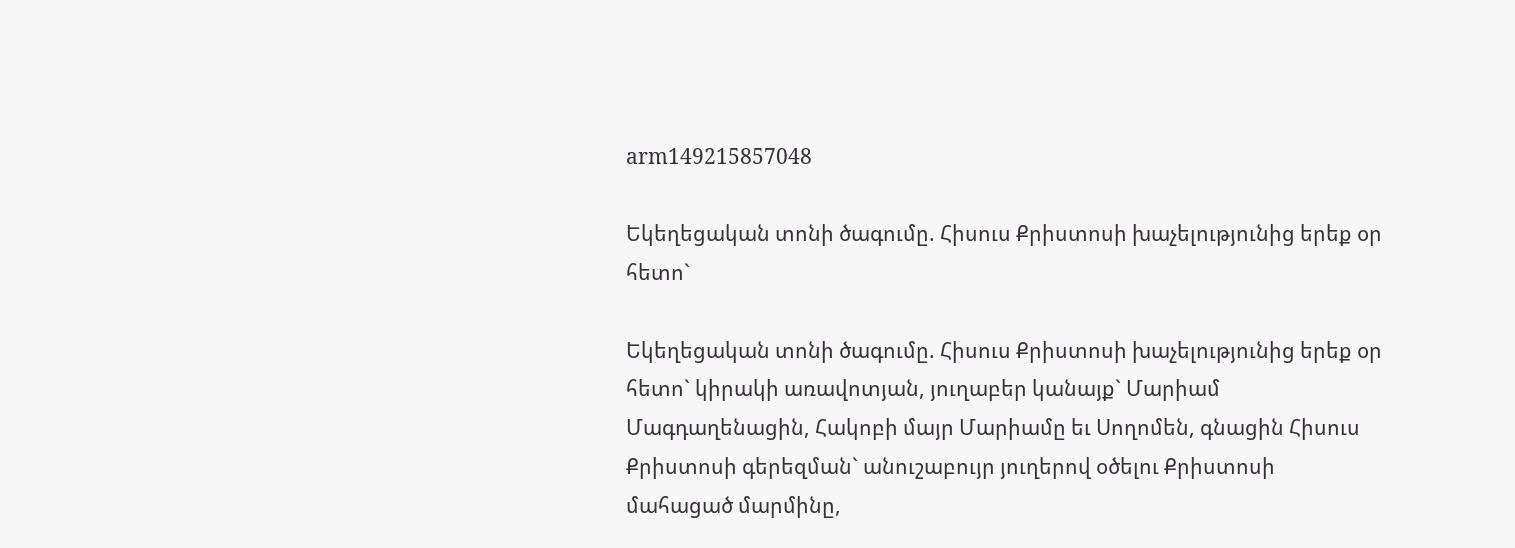arm149215857048

Եկեղեցական տոնի ծագումը. Հիսուս Քրիստոսի խաչելությունից երեք օր հետո`

Եկեղեցական տոնի ծագումը. Հիսուս Քրիստոսի խաչելությունից երեք օր հետո` կիրակի առավոտյան, յուղաբեր կանայք` Մարիամ Մագդաղենացին, Հակոբի մայր Մարիամը եւ Սողոմեն, գնացին Հիսուս Քրիստոսի գերեզման` անուշաբույր յուղերով օծելու Քրիստոսի մահացած մարմինը,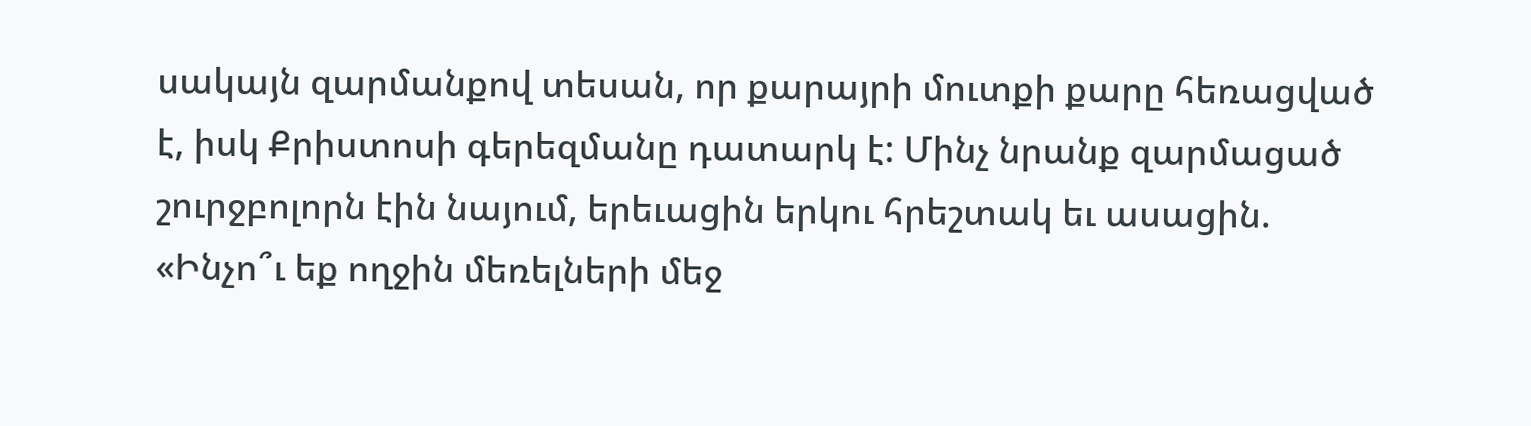սակայն զարմանքով տեսան, որ քարայրի մուտքի քարը հեռացված է, իսկ Քրիստոսի գերեզմանը դատարկ է: Մինչ նրանք զարմացած շուրջբոլորն էին նայում, երեւացին երկու հրեշտակ եւ ասացին. «Ինչո՞ւ եք ողջին մեռելների մեջ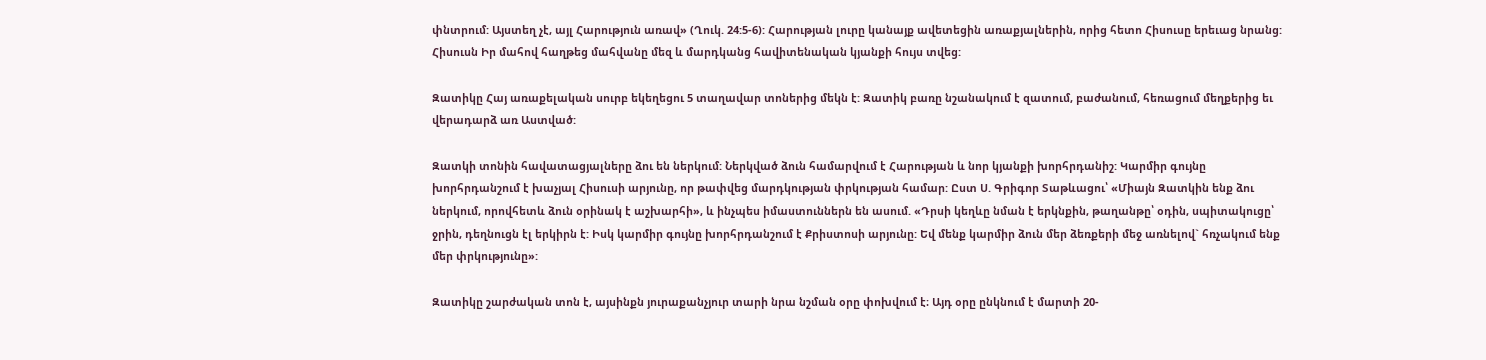փնտրում: Այստեղ չէ, այլ Հարություն առավ» (Ղուկ. 24:5-6): Հարության լուրը կանայք ավետեցին առաքյալներին, որից հետո Հիսուսը երեւաց նրանց: Հիսուսն Իր մահով հաղթեց մահվանը մեզ և մարդկանց հավիտենական կյանքի հույս տվեց:

Զատիկը Հայ առաքելական սուրբ եկեղեցու 5 տաղավար տոներից մեկն է: Զատիկ բառը նշանակում է զատում, բաժանում, հեռացում մեղքերից եւ վերադարձ առ Աստված:

Զատկի տոնին հավատացյալները ձու են ներկում: Ներկված ձուն համարվում է Հարության և նոր կյանքի խորհրդանիշ: Կարմիր գույնը խորհրդանշում է խաչյալ Հիսուսի արյունը, որ թափվեց մարդկության փրկության համար: Ըստ Ս. Գրիգոր Տաթևացու՝ «Միայն Զատկին ենք ձու ներկում, որովհետև ձուն օրինակ է աշխարհի», և ինչպես իմաստուններն են ասում. «Դրսի կեղևը նման է երկնքին, թաղանթը՝ օդին, սպիտակուցը՝ ջրին, դեղնուցն էլ երկիրն է: Իսկ կարմիր գույնը խորհրդանշում է Քրիստոսի արյունը: Եվ մենք կարմիր ձուն մեր ձեռքերի մեջ առնելով` հռչակում ենք մեր փրկությունը»:

Զատիկը շարժական տոն է, այսինքն յուրաքանչյուր տարի նրա նշման օրը փոխվում է։ Այդ օրը ընկնում է մարտի 20-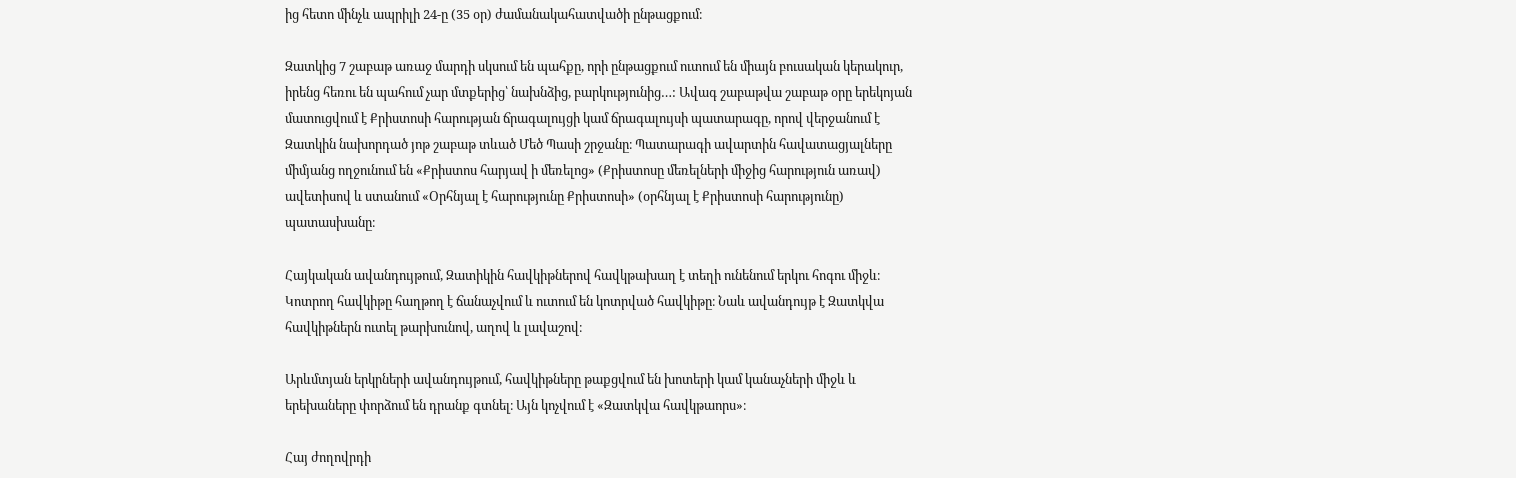ից հետո մինչև ապրիլի 24-ը (35 օր) ժամանակահատվածի ընթացքում։

Զատկից 7 շաբաթ առաջ մարդի սկսում են պահքը, որի ընթացքում ուտում են միայն բուսական կերակուր, իրենց հեռու են պահում չար մտքերից՝ նախնձից, բարկությունից…: Ավագ շաբաթվա շաբաթ օրը երեկոյան մատուցվում է Քրիստոսի հարության ճրագալույցի կամ ճրագալույսի պատարագը, որով վերջանում է Զատկին նախորդած յոթ շաբաթ տևած Մեծ Պասի շրջանը։ Պատարագի ավարտին հավատացյալները միմյանց ողջունում են «Քրիստոս հարյավ ի մեռելոց» (Քրիստոսը մեռելների միջից հարություն առավ) ավետիսով և ստանում «Օրհնյալ է հարությունը Քրիստոսի» (օրհնյալ է Քրիստոսի հարությունը) պատասխանը։

Հայկական ավանդույթում, Զատիկին հավկիթներով հավկթախաղ է տեղի ունենում երկու հոգու միջև։ Կոտրող հավկիթը հաղթող է ճանաչվում և ուտում են կոտրված հավկիթը։ Նաև ավանդույթ է Զատկվա հավկիթներն ուտել թարխունով, աղով և լավաշով։

Արևմտյան երկրների ավանդույթում, հավկիթները թաքցվում են խոտերի կամ կանաչների միջև և երեխաները փորձում են դրանք գտնել։ Այն կոչվում է «Զատկվա հավկթաորս»։

Հայ ժողովրդի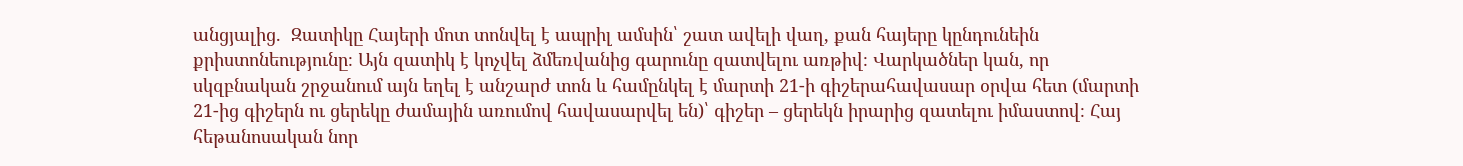անցյալից.  Զատիկը Հայերի մոտ տոնվել է ապրիլ ամսին՝ շատ ավելի վաղ, քան հայերը կընդունեին քրիստոնեությունը։ Այն զատիկ է կոչվել ձմեռվանից գարունը զատվելու առթիվ։ Վարկածներ կան, որ սկզբնական շրջանում այն եղել է անշարժ տոն և համընկել է մարտի 21-ի գիշերահավասար օրվա հետ (մարտի 21-ից գիշերն ու ցերեկը ժամային առումով հավասարվել են)՝ գիշեր – ցերեկն իրարից զատելու իմաստով։ Հայ հեթանոսական նոր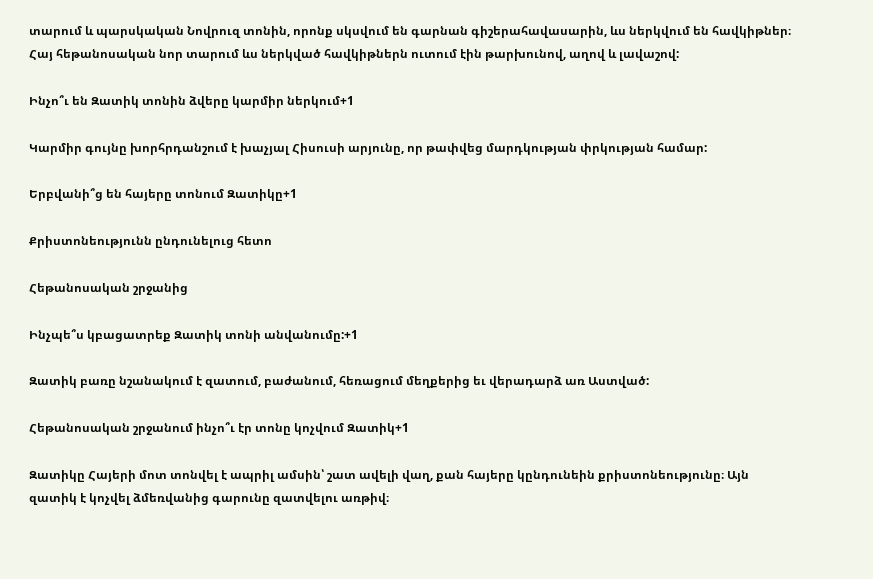տարում և պարսկական Նովրուզ տոնին, որոնք սկսվում են գարնան գիշերահավասարին, ևս ներկվում են հավկիթներ։ Հայ հեթանոսական նոր տարում ևս ներկված հավկիթներն ուտում էին թարխունով, աղով և լավաշով:

Ինչո՞ւ են Զատիկ տոնին ձվերը կարմիր ներկում+1

Կարմիր գույնը խորհրդանշում է խաչյալ Հիսուսի արյունը, որ թափվեց մարդկության փրկության համար:

Երբվանի՞ց են հայերը տոնում Զատիկը+1

Քրիստոնեությունն ընդունելուց հետո

Հեթանոսական շրջանից

Ինչպե՞ս կբացատրեք Զատիկ տոնի անվանումը:+1

Զատիկ բառը նշանակում է զատում, բաժանում, հեռացում մեղքերից եւ վերադարձ առ Աստված:

Հեթանոսական շրջանում ինչո՞ւ էր տոնը կոչվում Զատիկ+1

Զատիկը Հայերի մոտ տոնվել է ապրիլ ամսին՝ շատ ավելի վաղ, քան հայերը կընդունեին քրիստոնեությունը։ Այն զատիկ է կոչվել ձմեռվանից գարունը զատվելու առթիվ։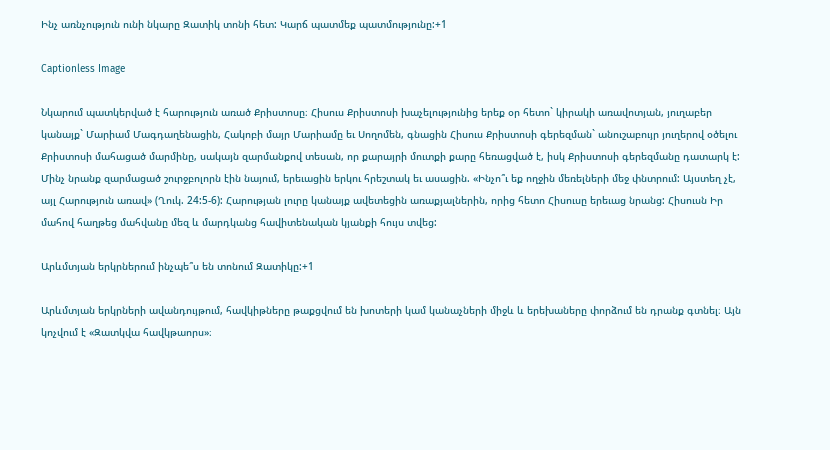Ինչ առնչություն ունի նկարը Զատիկ տոնի հետ: Կարճ պատմեք պատմությունը:+1

Captionless Image

Նկարում պատկերված է հարություն առած Քրիստոսը։ Հիսուս Քրիստոսի խաչելությունից երեք օր հետո` կիրակի առավոտյան, յուղաբեր կանայք` Մարիամ Մագդաղենացին, Հակոբի մայր Մարիամը եւ Սողոմեն, գնացին Հիսուս Քրիստոսի գերեզման` անուշաբույր յուղերով օծելու Քրիստոսի մահացած մարմինը, սակայն զարմանքով տեսան, որ քարայրի մուտքի քարը հեռացված է, իսկ Քրիստոսի գերեզմանը դատարկ է: Մինչ նրանք զարմացած շուրջբոլորն էին նայում, երեւացին երկու հրեշտակ եւ ասացին. «Ինչո՞ւ եք ողջին մեռելների մեջ փնտրում: Այստեղ չէ, այլ Հարություն առավ» (Ղուկ. 24:5-6): Հարության լուրը կանայք ավետեցին առաքյալներին, որից հետո Հիսուսը երեւաց նրանց: Հիսուսն Իր մահով հաղթեց մահվանը մեզ և մարդկանց հավիտենական կյանքի հույս տվեց:

Արևմտյան երկրներում ինչպե՞ս են տոնում Զատիկը:+1

Արևմտյան երկրների ավանդույթում, հավկիթները թաքցվում են խոտերի կամ կանաչների միջև և երեխաները փորձում են դրանք գտնել։ Այն կոչվում է «Զատկվա հավկթաորս»։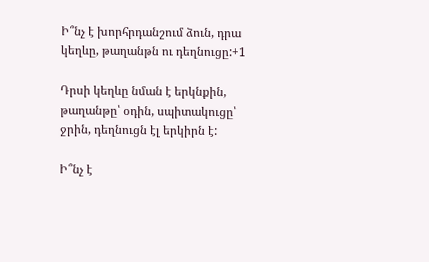Ի՞նչ է խորհրդանշում ձուն, դրա կեղևը, թաղանթն ու դեղնուցը:+1

Դրսի կեղևը նման է երկնքին, թաղանթը՝ օդին, սպիտակուցը՝ ջրին, դեղնուցն էլ երկիրն է:

Ի՞նչ է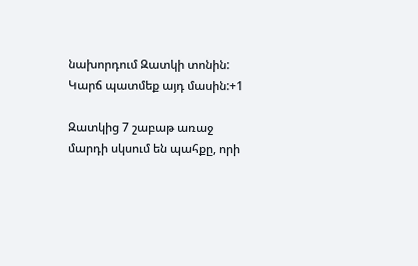նախորդում Զատկի տոնին: Կարճ պատմեք այդ մասին:+1

Զատկից 7 շաբաթ առաջ մարդի սկսում են պահքը, որի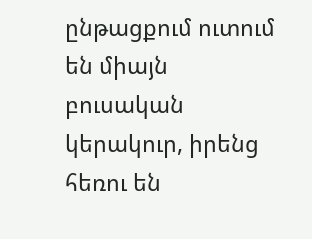ընթացքում ուտում են միայն բուսական կերակուր, իրենց հեռու են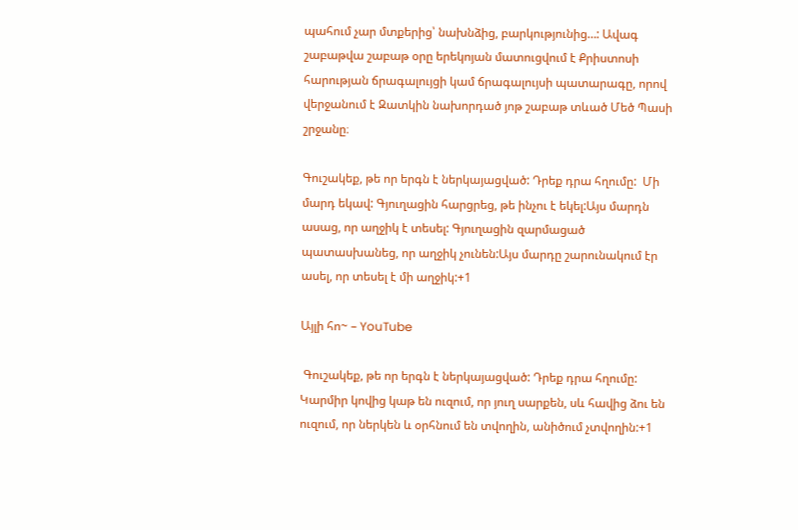պահում չար մտքերից՝ նախնձից, բարկությունից…: Ավագ շաբաթվա շաբաթ օրը երեկոյան մատուցվում է Քրիստոսի հարության ճրագալույցի կամ ճրագալույսի պատարագը, որով վերջանում է Զատկին նախորդած յոթ շաբաթ տևած Մեծ Պասի շրջանը։

Գուշակեք, թե որ երգն է ներկայացված: Դրեք դրա հղումը:  Մի մարդ եկավ: Գյուղացին հարցրեց, թե ինչու է եկել:Այս մարդն ասաց, որ աղջիկ է տեսել: Գյուղացին զարմացած պատասխանեց, որ աղջիկ չունեն:Այս մարդը շարունակում էր ասել, որ տեսել է մի աղջիկ:+1

Այլի հո~ – YouTube

 Գուշակեք, թե որ երգն է ներկայացված: Դրեք դրա հղումը:  Կարմիր կովից կաթ են ուզում, որ յուղ սարքեն, սև հավից ձու են ուզում, որ ներկեն և օրհնում են տվողին, անիծում չտվողին:+1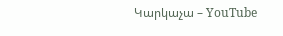Կարկաչա – YouTube